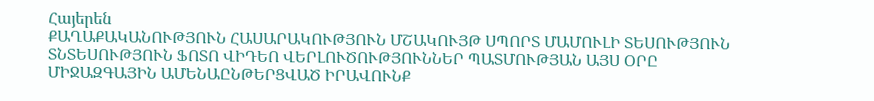Հայերեն
ՔԱՂԱՔԱԿԱՆՈՒԹՅՈՒՆ ՀԱՍԱՐԱԿՈՒԹՅՈՒՆ ՄՇԱԿՈՒՅԹ ՍՊՈՐՏ ՄԱՄՈՒԼԻ ՏԵՍՈՒԹՅՈՒՆ ՏՆՏԵՍՈՒԹՅՈՒՆ ՖՈՏՈ ՎԻԴԵՈ ՎԵՐԼՈՒԾՈՒԹՅՈՒՆՆԵՐ ՊԱՏՄՈՒԹՅԱՆ ԱՅՍ ՕՐԸ ՄԻՋԱԶԳԱՅԻՆ ԱՄԵՆԱԸՆԹԵՐՑՎԱԾ ԻՐԱՎՈՒՆՔ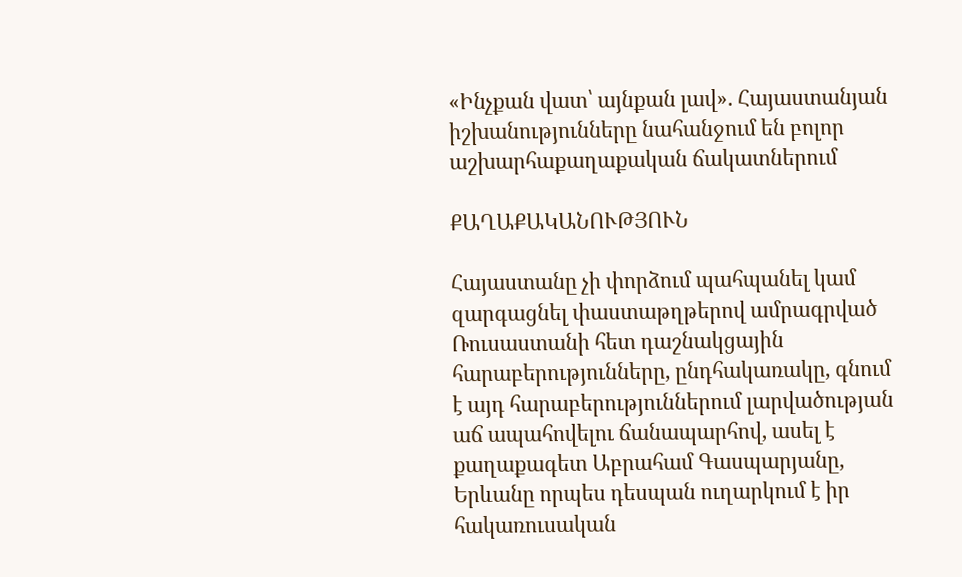«Ինչքան վատ՝ այնքան լավ». Հայաստանյան իշխանությունները նահանջում են բոլոր աշխարհաքաղաքական ճակատներում

ՔԱՂԱՔԱԿԱՆՈՒԹՅՈՒՆ

Հայաստանը չի փորձում պահպանել կամ զարգացնել փաստաթղթերով ամրագրված Ռուսաստանի հետ դաշնակցային հարաբերությունները, ընդհակառակը, գնում է այդ հարաբերություններում լարվածության աճ ապահովելու ճանապարհով, ասել է քաղաքագետ Աբրահամ Գասպարյանը, Երևանը որպես դեսպան ուղարկում է իր հակառուսական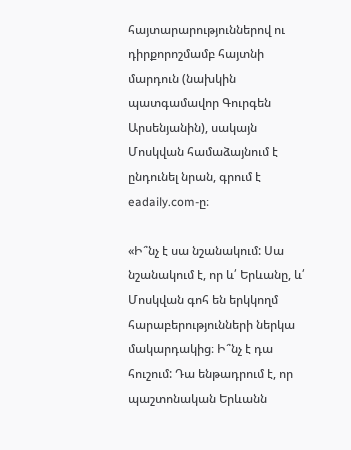հայտարարություններով ու դիրքորոշմամբ հայտնի մարդուն (նախկին պատգամավոր Գուրգեն Արսենյանին), սակայն Մոսկվան համաձայնում է ընդունել նրան, գրում է eadaily.com-ը։

«Ի՞նչ է սա նշանակում: Սա նշանակում է, որ և՛ Երևանը, և՛ Մոսկվան գոհ են երկկողմ հարաբերությունների ներկա մակարդակից։ Ի՞նչ է դա հուշում: Դա ենթադրում է, որ պաշտոնական Երևանն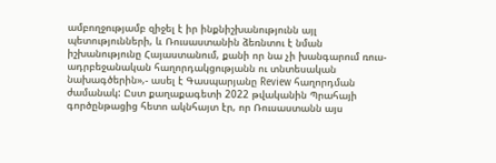ամբողջությամբ զիջել է իր ինքնիշխանությունն այլ պետությունների, և Ռուսաստանին ձեռնտու է նման իշխանությունը Հայաստանում, քանի որ նա չի խանգարում ռուս-ադրբեջանական հաղորդակցությանն ու տնտեսական նախագծերին»,- ասել է Գասպարյանը Review հաղորդման ժամանակ: Ըստ քաղաքագետի 2022 թվականին Պրահայի գործընթացից հետո ակնհայտ էր, որ Ռուսաստանն այս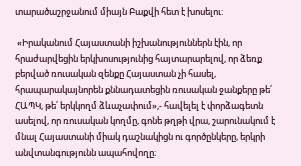տարածաշրջանում միայն Բաքվի հետ է խոսելու:

 «Իրականում Հայաստանի իշխանություններն էին, որ հրաժարվեցին երկխոսությունից հայտարարելով, որ ձեռք բերված ռուսական զենքը Հայաստան չի հասել, հրապարակայնորեն քննադատեցին ռուսական ջանքերը թե՛ ՀԱՊԿ, թե՛ երկկողմ ձևաչափում»,- հավելել է փորձագետն ասելով, որ ռուսական կողմը, գոնե թղթի վրա, շարունակում է մնալ Հայաստանի միակ դաշնակիցն ու գործընկերը, երկրի անվտանգությունն ապահովողը։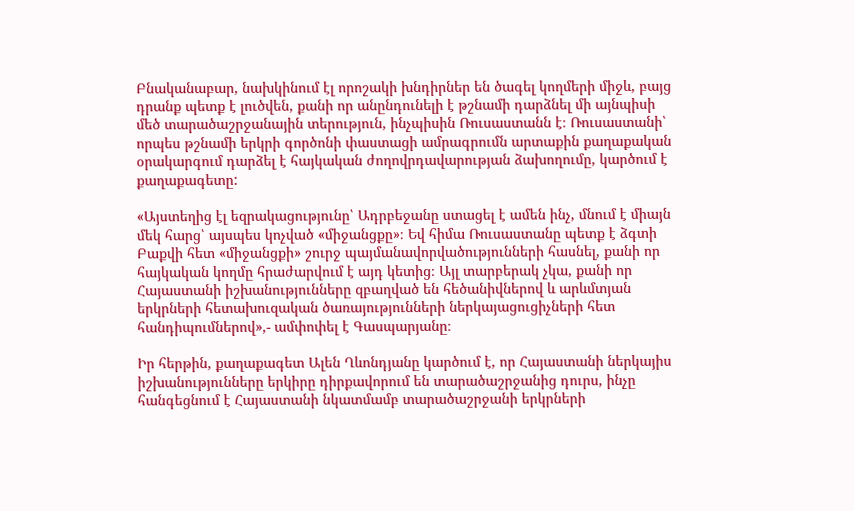Բնականաբար, նախկինում էլ որոշակի խնդիրներ են ծագել կողմերի միջև, բայց դրանք պետք է լուծվեն, քանի որ անընդունելի է թշնամի դարձնել մի այնպիսի մեծ տարածաշրջանային տերություն, ինչպիսին Ռուսաստանն է։ Ռուսաստանի՝ որպես թշնամի երկրի գործոնի փաստացի ամրագրումն արտաքին քաղաքական օրակարգում դարձել է հայկական ժողովրդավարության ձախողումը, կարծում է քաղաքագետը:

«Այստեղից էլ եզրակացությունը՝ Ադրբեջանը ստացել է ամեն ինչ, մնում է միայն մեկ հարց՝ այսպես կոչված «միջանցքը»։ Եվ հիմա Ռուսաստանը պետք է ձգտի Բաքվի հետ «միջանցքի» շուրջ պայմանավորվածությունների հասնել, քանի որ հայկական կողմը հրաժարվում է այդ կետից։ Այլ տարբերակ չկա, քանի որ Հայաստանի իշխանությունները զբաղված են հեծանիվներով և արևմտյան երկրների հետախուզական ծառայությունների ներկայացուցիչների հետ հանդիպումներով»,- ամփոփել է Գասպարյանը։

Իր հերթին, քաղաքագետ Ալեն Ղևոնդյանը կարծում է, որ Հայաստանի ներկայիս իշխանությունները երկիրը դիրքավորում են տարածաշրջանից դուրս, ինչը հանգեցնում է Հայաստանի նկատմամբ տարածաշրջանի երկրների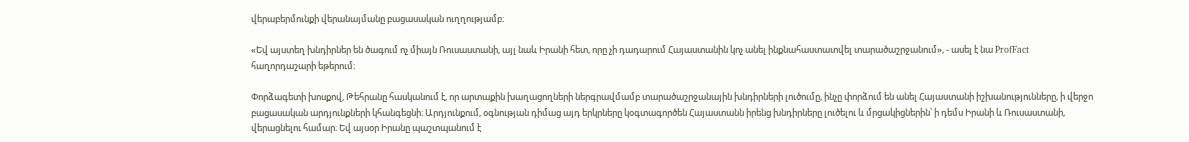վերաբերմունքի վերանայմանը բացասական ուղղությամբ։

«Եվ այստեղ խնդիրներ են ծագում ոչ միայն Ռուսաստանի, այլ նաև Իրանի հետ, որը չի դադարում Հայաստանին կոչ անել ինքնահաստատվել տարածաշրջանում», - ասել է նա ProfFact հաղորդաշարի եթերում։

Փորձագետի խոսքով, Թեհրանը հասկանում է, որ արտաքին խաղացողների ներգրավմամբ տարածաշրջանային խնդիրների լուծումը, ինչը փորձում են անել Հայաստանի իշխանությունները, ի վերջո բացասական արդյունքների կհանգեցնի։ Արդյունքում, օգնության դիմաց այդ երկրները կօգտագործեն Հայաստանն իրենց խնդիրները լուծելու և մրցակիցներին՝ ի դեմս Իրանի և Ռուսաստանի, վերացնելու համար։ Եվ այսօր Իրանը պաշտպանում է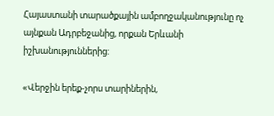Հայաստանի տարածքային ամբողջականությունը ոչ այնքան Ադրբեջանից, որքան Երևանի իշխանություններից:

«Վերջին երեք-չորս տարիներին,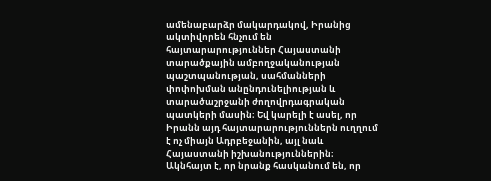ամենաբարձր մակարդակով, Իրանից ակտիվորեն հնչում են հայտարարություններ Հայաստանի տարածքային ամբողջականության պաշտպանության, սահմանների փոփոխման անընդունելիության և տարածաշրջանի ժողովրդագրական պատկերի մասին։ Եվ կարելի է ասել, որ Իրանն այդ հայտարարություններն ուղղում է ոչ միայն Ադրբեջանին, այլ նաև Հայաստանի իշխանություններին։ Ակնհայտ է, որ նրանք հասկանում են, որ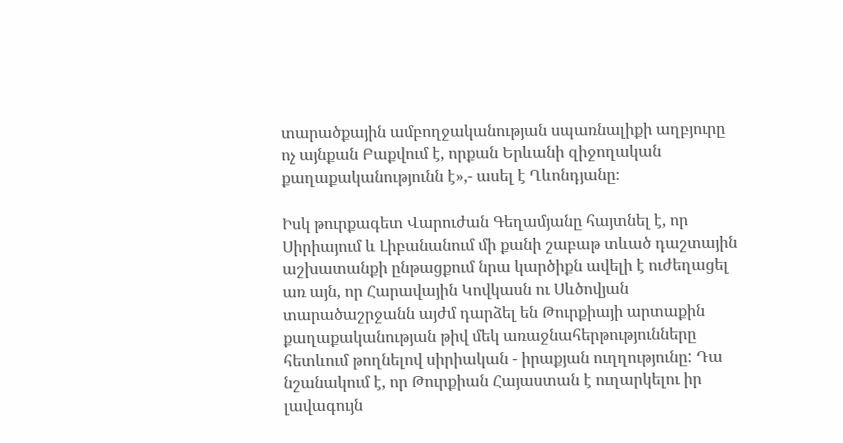տարածքային ամբողջականության սպառնալիքի աղբյուրը ոչ այնքան Բաքվում է, որքան Երևանի զիջողական քաղաքականությունն է»,- ասել է Ղևոնդյանը։

Իսկ թուրքագետ Վարուժան Գեղամյանը հայտնել է, որ Սիրիայում և Լիբանանում մի քանի շաբաթ տևած դաշտային աշխատանքի ընթացքում նրա կարծիքն ավելի է ուժեղացել առ այն, որ Հարավային Կովկասն ու Սևծովյան տարածաշրջանն այժմ դարձել են Թուրքիայի արտաքին քաղաքականության թիվ մեկ առաջնահերթությունները հետևում թողնելով սիրիական - իրաքյան ուղղությունը: Դա նշանակում է, որ Թուրքիան Հայաստան է ուղարկելու իր լավագույն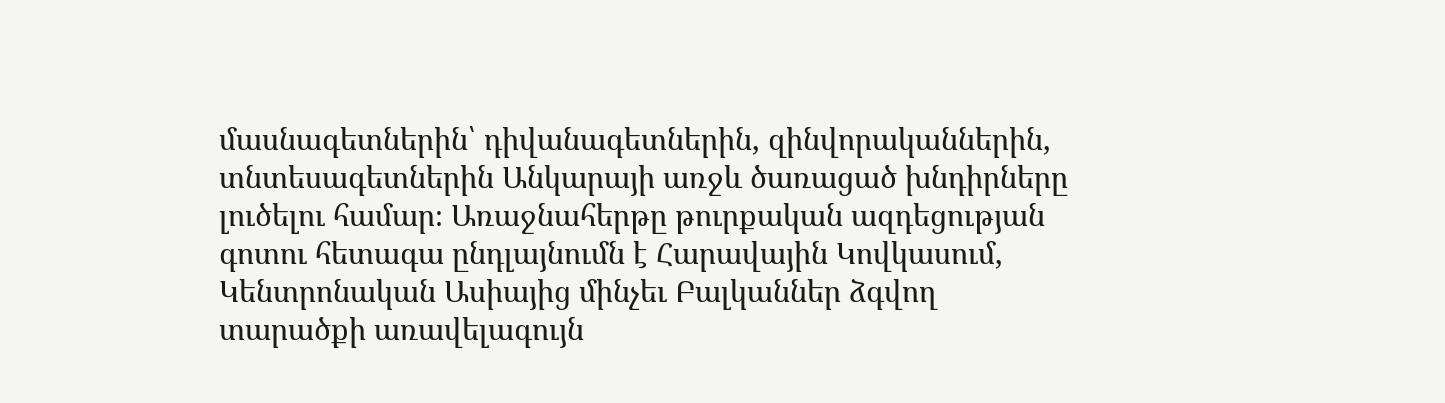մասնագետներին՝ դիվանագետներին, զինվորականներին, տնտեսագետներին Անկարայի առջև ծառացած խնդիրները լուծելու համար։ Առաջնահերթը թուրքական ազդեցության գոտու հետագա ընդլայնումն է Հարավային Կովկասում, Կենտրոնական Ասիայից մինչեւ Բալկաններ ձգվող տարածքի առավելագույն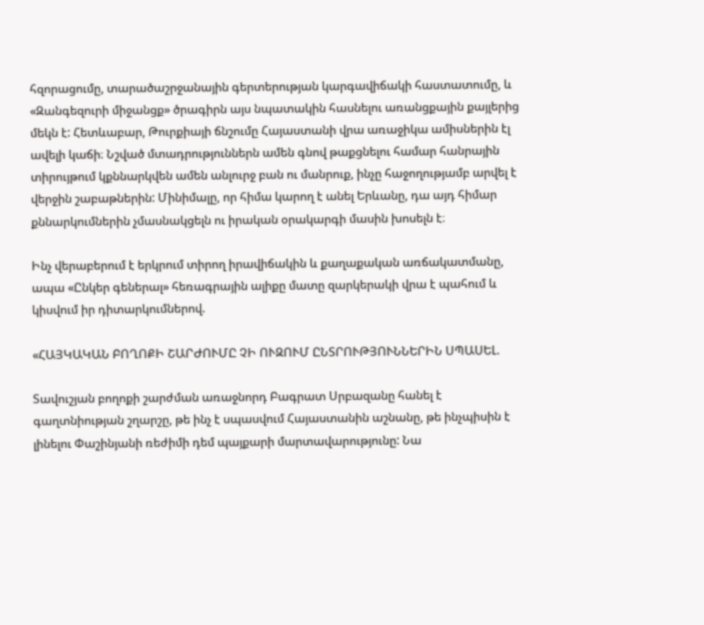հզորացումը, տարածաշրջանային գերտերության կարգավիճակի հաստատումը, և «Զանգեզուրի միջանցք» ծրագիրն այս նպատակին հասնելու առանցքային քայլերից մեկն է: Հետևաբար, Թուրքիայի ճնշումը Հայաստանի վրա առաջիկա ամիսներին էլ ավելի կաճի։ Նշված մտադրություններն ամեն գնով թաքցնելու համար հանրային տիրույթում կքննարկվեն ամեն անլուրջ բան ու մանրուք, ինչը հաջողությամբ արվել է վերջին շաբաթներին: Մինիմալը, որ հիմա կարող է անել Երևանը, դա այդ հիմար քննարկումներին չմասնակցելն ու իրական օրակարգի մասին խոսելն է։

Ինչ վերաբերում է երկրում տիրող իրավիճակին և քաղաքական առճակատմանը, ապա «Ընկեր գեներալ» հեռագրային ալիքը մատը զարկերակի վրա է պահում և կիսվում իր դիտարկումներով.

«ՀԱՅԿԱԿԱՆ ԲՈՂՈՔԻ ՇԱՐԺՈՒՄԸ ՉԻ ՈՒԶՈՒՄ ԸՆՏՐՈՒԹՅՈՒՆՆԵՐԻՆ ՍՊԱՍԵԼ.

Տավուշյան բողոքի շարժման առաջնորդ Բագրատ Սրբազանը հանել է գաղտնիության շղարշը, թե ինչ է սպասվում Հայաստանին աշնանը, թե ինչպիսին է լինելու Փաշինյանի ռեժիմի դեմ պայքարի մարտավարությունը: Նա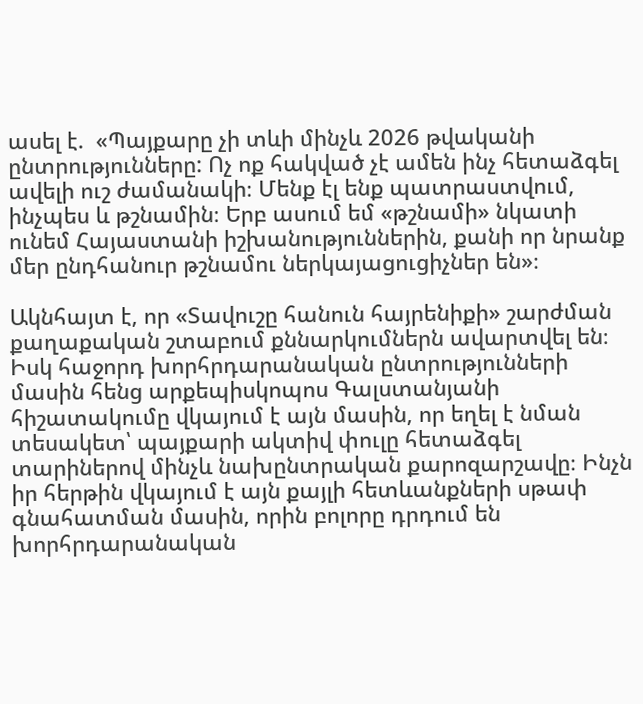ասել է.  «Պայքարը չի տևի մինչև 2026 թվականի ընտրությունները: Ոչ ոք հակված չէ ամեն ինչ հետաձգել ավելի ուշ ժամանակի։ Մենք էլ ենք պատրաստվում, ինչպես և թշնամին։ Երբ ասում եմ «թշնամի» նկատի ունեմ Հայաստանի իշխանություններին, քանի որ նրանք մեր ընդհանուր թշնամու ներկայացուցիչներ են»։

Ակնհայտ է, որ «Տավուշը հանուն հայրենիքի» շարժման քաղաքական շտաբում քննարկումներն ավարտվել են։ Իսկ հաջորդ խորհրդարանական ընտրությունների մասին հենց արքեպիսկոպոս Գալստանյանի հիշատակումը վկայում է այն մասին, որ եղել է նման տեսակետ՝ պայքարի ակտիվ փուլը հետաձգել տարիներով մինչև նախընտրական քարոզարշավը։ Ինչն իր հերթին վկայում է այն քայլի հետևանքների սթափ գնահատման մասին, որին բոլորը դրդում են խորհրդարանական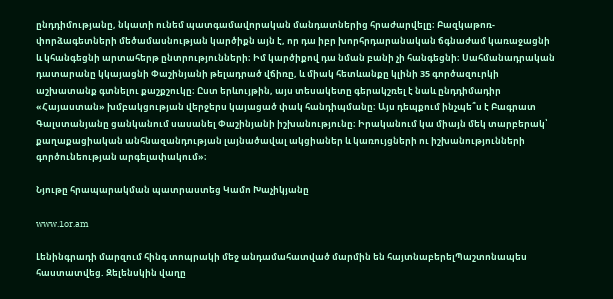ընդդիմությանը, նկատի ունեմ պատգամավորական մանդատներից հրաժարվելը։ Բազկաթոռ- փորձագետների մեծամասնության կարծիքն այն է, որ դա իբր խորհրդարանական ճգնաժամ կառաջացնի և կհանգեցնի արտահերթ ընտրությունների։ Իմ կարծիքով դա նման բանի չի հանգեցնի։ Սահմանադրական դատարանը կկայացնի Փաշինյանի թելադրած վճիռը, և միակ հետևանքը կլինի 35 գործազուրկի աշխատանք գտնելու քաշքշուկը։ Ըստ երևույթին, այս տեսակետը գերակշռել է նաև ընդդիմադիր «Հայաստան» խմբակցության վերջերս կայացած փակ հանդիպմանը։ Այս դեպքում ինչպե՞ս է Բագրատ Գալստանյանը ցանկանում սասանել Փաշինյանի իշխանությունը։ Իրականում կա միայն մեկ տարբերակ՝ քաղաքացիական անհնազանդության լայնածավալ ակցիաներ և կառույցների ու իշխանությունների գործունեության արգելափակում»։

Նյութը հրապարակման պատրաստեց Կամո Խաչիկյանը

www.1or.am

Լենինգրադի մարզում հինգ տոպրակի մեջ անդամահատված մարմին են հայտնաբերելՊաշտոնապես հաստատվեց. Զելենսկին վաղը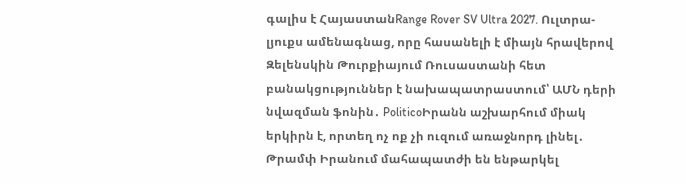գալիս է ՀայաստանRange Rover SV Ultra 2027. Ուլտրա-լյուքս ամենագնաց, որը հասանելի է միայն հրավերով Զելենսկին Թուրքիայում Ռուսաստանի հետ բանակցություններ է նախապատրաստում՝ ԱՄՆ դերի նվազման ֆոնին․ PoliticoԻրանն աշխարհում միակ երկիրն է, որտեղ ոչ ոք չի ուզում առաջնորդ լինել․ Թրամփ Իրանում մահապատժի են ենթարկել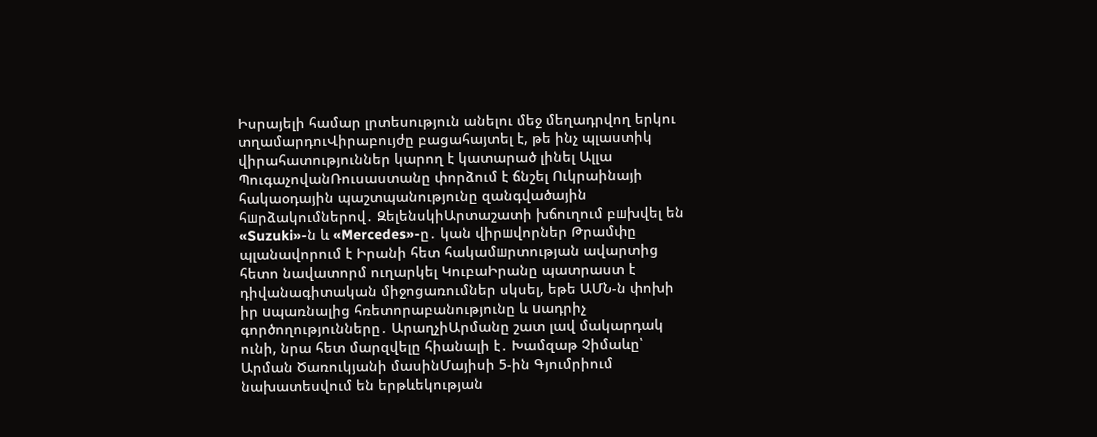Իսրայելի համար լրտեսություն անելու մեջ մեղադրվող երկու տղամարդուՎիրաբույժը բացահայտել է, թե ինչ պլաստիկ վիրահատություններ կարող է կատարած լինել Ալլա ՊուգաչովանՌուսաստանը փորձում է ճնշել Ուկրաինայի հակաօդային պաշտպանությունը զանգվածային հшրձակումներով․ ԶելենսկիԱրտաշատի խճուղում բшխվել են «Suzuki»-ն և «Mercedes»-ը․ կան վիրшվորներ Թրամփը պլանավորում է Իրանի հետ հակամшրտության ավարտից հետո նավատորմ ուղարկել ԿուբաԻրանը պատրաստ է դիվանագիտական միջոցառումներ սկսել, եթե ԱՄՆ-ն փոխի իր uպառնալից հռետորաբանությունը և uադրիչ գործողությունները․ ԱրաղչիԱրմանը շատ լավ մակարդակ ունի, նրա հետ մարզվելը հիանալի է․ Խամզաթ Չիմաևը՝ Արման Ծառուկյանի մասինՄայիսի 5-ին Գյումրիում նախատեսվում են երթևեկության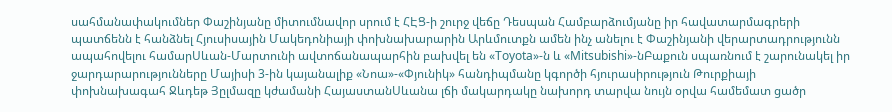սահմանափակումներ Փաշինյանը միտումնավոր սրում է ՀԷՑ-ի շուրջ վեճը Դեսպան Համբարձումյանը իր հավատարմագրերի պատճենն է հանձնել Հյուսիսային Մակեդոնիայի փոխնախարարին Արևմուտքն ամեն ինչ անելու է Փաշինյանի վերարտադրությունն ապահովելու համարՍևան-Մարտունի ավտոճանապարհին բախվել են «Toyota»-ն և «Mitsubishi»-նԲաքուն սպառնում է շարունակել իր ջարդարարությունները Մայիսի 3-ին կայանալիք «Նոա»-«Փյունիկ» հանդիպմանը կգործի հյուրասիրություն Թուրքիայի փոխնախագահ Ջևդեթ Յըլմազը կժամանի ՀայաստանՍևանա լճի մակարդակը նախորդ տարվա նույն օրվա համեմատ ցածր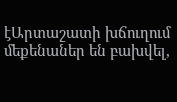էԱրտաշատի խճուղում մեքենաներ են բախվել,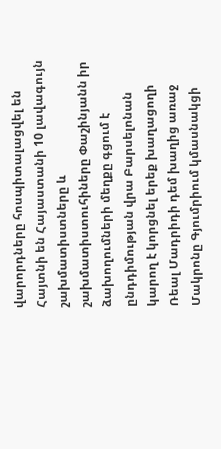վարորդները հոսպիտալացվել են Հայտնի են Հայաստանի 10 լավագույն շախմատիստները և շախմատիստուհիները Փաշինյանն իր ձախողումների մեղքը գցում է ընդդիմության վրա Բարսելոնան կարող է կորցնել երեք խաղացողի Ռեալ Մադրիդի դեմ խաղից առաջ Մակրոնը Գյումրիում կմասնակցի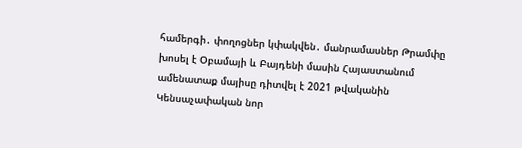համերգի․ փողոցներ կփակվեն․ մանրամասներ Թրամփը խոսել է Օբամայի և Բայդենի մասին Հայաստանում ամենատաք մայիսը դիտվել է 2021 թվականին Կենսաչափական նոր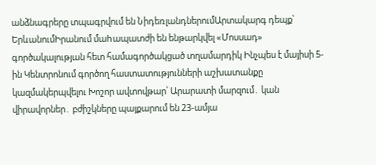անձնագրերը տպագրվում են ՆիդեռլանդներումԱրտակարգ դեպք՝ ԵրևանումԻրանում մաhապատժի են ենթարկվել «Մոսսադ» գործակալության հետ համագործակցած տղամարդիկ Ինչպես է մայիսի 5-ին Կենտրոնում գործող հաստատությունների աշխատանքը կազմակերպվելու Խոշոր ավտովթար՝ Արարատի մարզում․ կան վիրավորներ․ բժիշկները պայքարում են 23-ամյա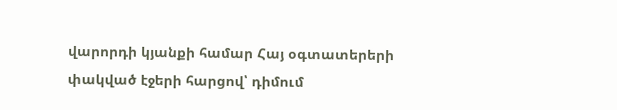վարորդի կյանքի համար Հայ օգտատերերի փակված էջերի հարցով՝ դիմում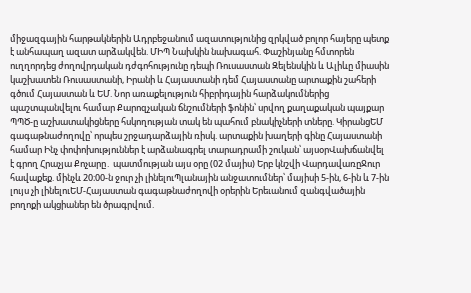միջազգային հարթակներին Ադրբեջանում ազատությունից զրկված բոլոր հայերը պետք է անհապաղ ազատ արձակվեն. ՄԻՊ Նախկին նախագահ. Փաշինյանը հմտորեն ուղղորդեց ժողովրդական դժգոհությունը դեպի Ռուսաստան Զելենսկին և Ալիևը միասին կաշխատեն Ռուսաստանի, Իրանի և Հայաստանի դեմ Հայաստանը արտաքին շահերի գծում Հայաստան և ԵՄ. Նոր առաքելություն հիբրիդային հարձակումներից պաշտպանվելու համար Քարոզչական ճնշումների ֆոնին՝ սրվող քաղաքական պայքար ՊՊԾ-ը աշխատակիցները հսկողության տակ են պահում բնակիչների տները. ԿիրանցԵՄ գագաթնաժողովը՝ որպես շրջադարձային ռիսկ. արտաքին խաղերի գինը Հայաստանի համար Ինչ փոփոխություններ է արձանագրել տարադրամի շուկան՝ այսօրՎախճանվել է գրող Հրաչյա Քոչարը․ պատմության այս օրը (02 մայիս) Երբ կնշվի ՎարդավառըՋուր հավաքեք. մինչև 20։00-ն ջուր չի լինելուՊլանային անջատումներ՝ մայիսի 5-ին, 6-ին և 7-ին լույս չի լինելուԵՄ-Հայաստան գագաթնաժողովի օրերին Երեւանում զանգվածային բողոքի ակցիաներ են ծրագրվում.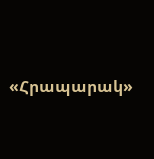«Հրապարակ»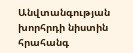Անվտանգության խորհրդի նիստին հրահանգ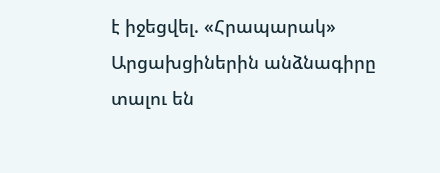է իջեցվել. «Հրապարակ» Արցախցիներին անձնագիրը տալու են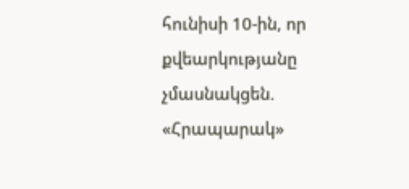հունիսի 10-ին, որ քվեարկությանը չմասնակցեն. «Հրապարակ»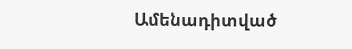Ամենադիտված